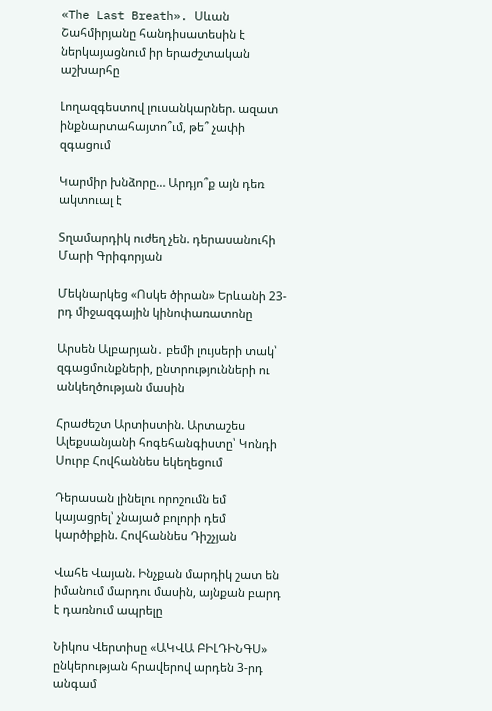«The Last Breath». Սևան Շահմիրյանը հանդիսատեսին է ներկայացնում իր երաժշտական աշխարհը

Լողազգեստով լուսանկարներ. ազատ ինքնարտահայտո՞ւմ, թե՞ չափի զգացում

Կարմիր խնձորը… Արդյո՞ք այն դեռ ակտուալ է

Տղամարդիկ ուժեղ չեն. դերասանուհի Մարի Գրիգորյան

Մեկնարկեց «Ոսկե ծիրան» Երևանի 23-րդ միջազգային կինոփառատոնը

Արսեն Ալբարյան․ բեմի լույսերի տակ՝ զգացմունքների, ընտրությունների ու անկեղծության մասին

Հրաժեշտ Արտիստին. Արտաշես Ալեքսանյանի հոգեհանգիստը՝ Կոնդի Սուրբ Հովհաննես եկեղեցում

Դերասան լինելու որոշումն եմ կայացրել՝ չնայած բոլորի դեմ կարծիքին. Հովհաննես Դիշչյան

Վահե Վայան. Ինչքան մարդիկ շատ են իմանում մարդու մասին, այնքան բարդ է դառնում ապրելը

Նիկոս Վերտիսը «ԱԿՎԱ ԲԻԼԴԻՆԳՍ» ընկերության հրավերով արդեն 3-րդ անգամ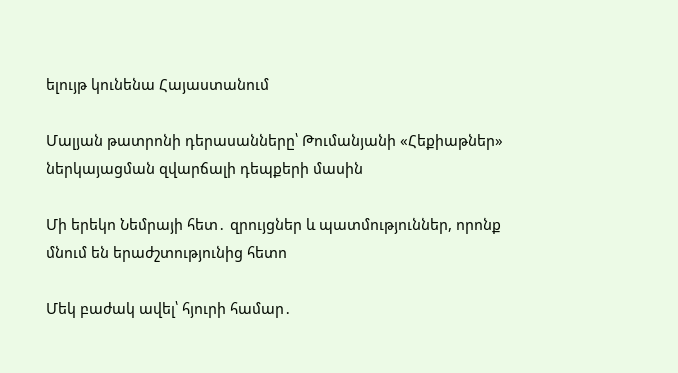ելույթ կունենա Հայաստանում

Մալյան թատրոնի դերասանները՝ Թումանյանի «Հեքիաթներ» ներկայացման զվարճալի դեպքերի մասին

Մի երեկո Նեմրայի հետ․ զրույցներ և պատմություններ, որոնք մնում են երաժշտությունից հետո

Մեկ բաժակ ավել՝ հյուրի համար․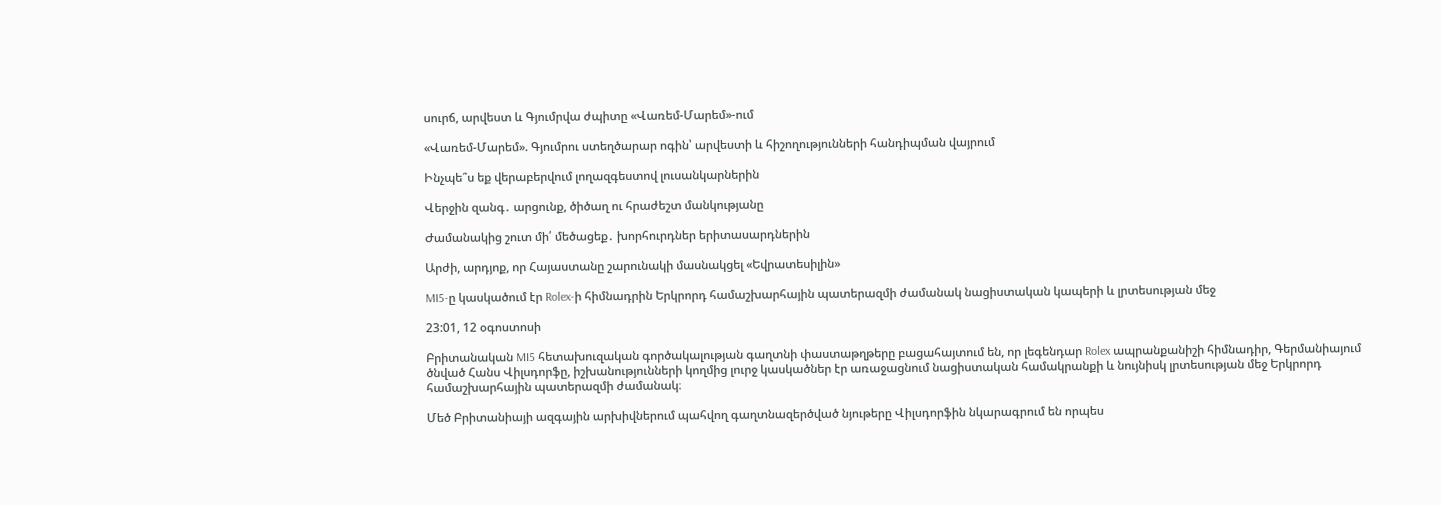սուրճ, արվեստ և Գյումրվա ժպիտը «Վառեմ-Մարեմ»-ում

«Վառեմ-Մարեմ». Գյումրու ստեղծարար ոգին՝ արվեստի և հիշողությունների հանդիպման վայրում

Ինչպե՞ս եք վերաբերվում լողազգեստով լուսանկարներին

Վերջին զանգ․ արցունք, ծիծաղ ու հրաժեշտ մանկությանը

Ժամանակից շուտ մի՛ մեծացեք․ խորհուրդներ երիտասարդներին

Արժի, արդյոք, որ Հայաստանը շարունակի մասնակցել «Եվրատեսիլին»

MI5-ը կասկածում էր Rolex-ի հիմնադրին Երկրորդ համաշխարհային պատերազմի ժամանակ նացիստական կապերի և լրտեսության մեջ

23:01, 12 օգոստոսի

Բրիտանական MI5 հետախուզական գործակալության գաղտնի փաստաթղթերը բացահայտում են, որ լեգենդար Rolex ապրանքանիշի հիմնադիր, Գերմանիայում ծնված Հանս Վիլսդորֆը, իշխանությունների կողմից լուրջ կասկածներ էր առաջացնում նացիստական համակրանքի և նույնիսկ լրտեսության մեջ Երկրորդ համաշխարհային պատերազմի ժամանակ։

Մեծ Բրիտանիայի ազգային արխիվներում պահվող գաղտնազերծված նյութերը Վիլսդորֆին նկարագրում են որպես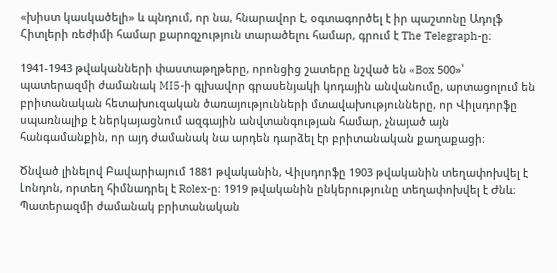«խիստ կասկածելի» և պնդում, որ նա, հնարավոր է, օգտագործել է իր պաշտոնը Ադոլֆ Հիտլերի ռեժիմի համար քարոզչություն տարածելու համար, գրում է The Telegraph-ը։

1941-1943 թվականների փաստաթղթերը, որոնցից շատերը նշված են «Box 500»՝ պատերազմի ժամանակ MI5-ի գլխավոր գրասենյակի կոդային անվանումը, արտացոլում են բրիտանական հետախուզական ծառայությունների մտավախությունները, որ Վիլսդորֆը սպառնալիք է ներկայացնում ազգային անվտանգության համար, չնայած այն հանգամանքին, որ այդ ժամանակ նա արդեն դարձել էր բրիտանական քաղաքացի։

Ծնված լինելով Բավարիայում 1881 թվականին, Վիլսդորֆը 1903 թվականին տեղափոխվել է Լոնդոն, որտեղ հիմնադրել է Rolex-ը։ 1919 թվականին ընկերությունը տեղափոխվել է Ժնև։ Պատերազմի ժամանակ բրիտանական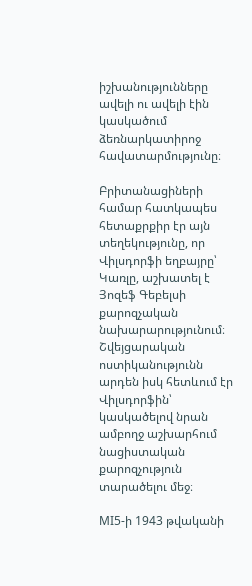իշխանությունները ավելի ու ավելի էին կասկածում ձեռնարկատիրոջ հավատարմությունը։

Բրիտանացիների համար հատկապես հետաքրքիր էր այն տեղեկությունը, որ Վիլսդորֆի եղբայրը՝ Կառլը, աշխատել է Յոզեֆ Գեբելսի քարոզչական նախարարությունում։ Շվեյցարական ոստիկանությունն արդեն իսկ հետևում էր Վիլսդորֆին՝ կասկածելով նրան ամբողջ աշխարհում նացիստական քարոզչություն տարածելու մեջ։

MI5-ի 1943 թվականի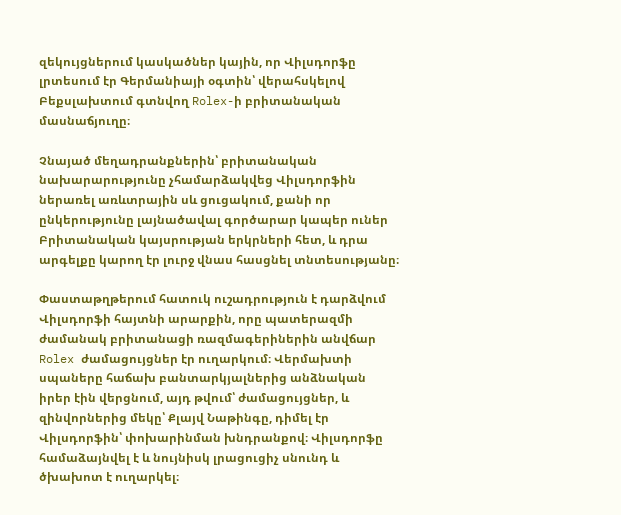զեկույցներում կասկածներ կային, որ Վիլսդորֆը լրտեսում էր Գերմանիայի օգտին՝ վերահսկելով Բեքսլախտում գտնվող Rolex-ի բրիտանական մասնաճյուղը։

Չնայած մեղադրանքներին՝ բրիտանական նախարարությունը չհամարձակվեց Վիլսդորֆին ներառել առևտրային սև ցուցակում, քանի որ ընկերությունը լայնածավալ գործարար կապեր ուներ Բրիտանական կայսրության երկրների հետ, և դրա արգելքը կարող էր լուրջ վնաս հասցնել տնտեսությանը։

Փաստաթղթերում հատուկ ուշադրություն է դարձվում Վիլսդորֆի հայտնի արարքին, որը պատերազմի ժամանակ բրիտանացի ռազմագերիներին անվճար Rolex ժամացույցներ էր ուղարկում։ Վերմախտի սպաները հաճախ բանտարկյալներից անձնական իրեր էին վերցնում, այդ թվում՝ ժամացույցներ, և զինվորներից մեկը՝ Քլայվ Նաթինգը, դիմել էր Վիլսդորֆին՝ փոխարինման խնդրանքով։ Վիլսդորֆը համաձայնվել է և նույնիսկ լրացուցիչ սնունդ և ծխախոտ է ուղարկել։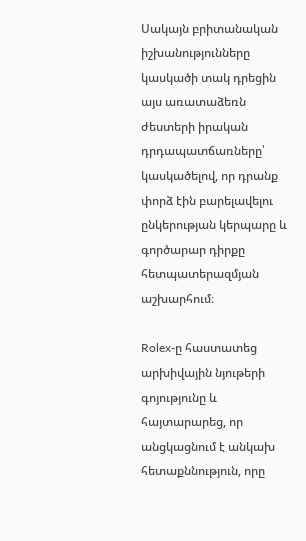Սակայն բրիտանական իշխանությունները կասկածի տակ դրեցին այս առատաձեռն ժեստերի իրական դրդապատճառները՝ կասկածելով, որ դրանք փորձ էին բարելավելու ընկերության կերպարը և գործարար դիրքը հետպատերազմյան աշխարհում։

Rolex-ը հաստատեց արխիվային նյութերի գոյությունը և հայտարարեց, որ անցկացնում է անկախ հետաքննություն, որը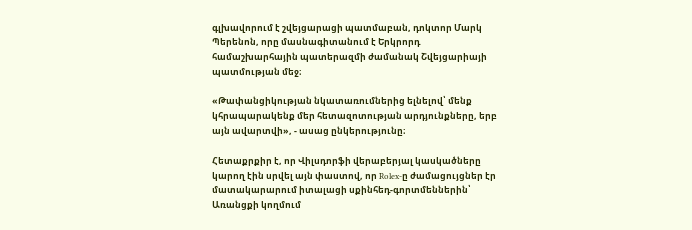գլխավորում է շվեյցարացի պատմաբան, դոկտոր Մարկ Պերենոն, որը մասնագիտանում է Երկրորդ համաշխարհային պատերազմի ժամանակ Շվեյցարիայի պատմության մեջ։

«Թափանցիկության նկատառումներից ելնելով՝ մենք կհրապարակենք մեր հետազոտության արդյունքները, երբ այն ավարտվի», - ասաց ընկերությունը։

Հետաքրքիր է, որ Վիլսդորֆի վերաբերյալ կասկածները կարող էին սրվել այն փաստով, որ Rolex-ը ժամացույցներ էր մատակարարում իտալացի սքինհեդ-գորտմեններին՝ Առանցքի կողմում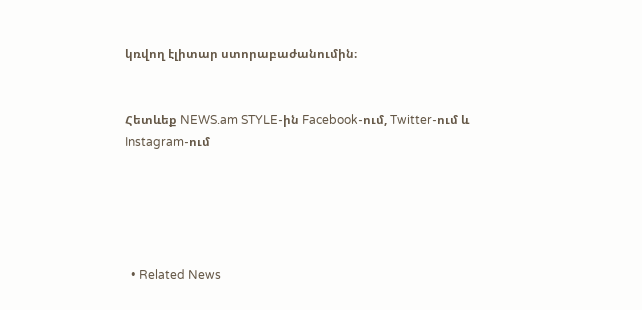կռվող էլիտար ստորաբաժանումին։


Հետևեք NEWS.am STYLE-ին Facebook-ում, Twitter-ում և Instagram-ում





  • Related News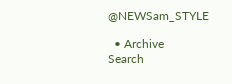@NEWSam_STYLE

  • Archive
Search